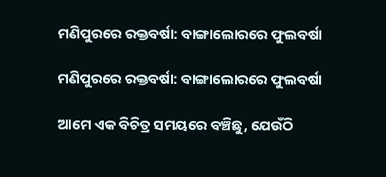ମଣିପୁରରେ ରକ୍ତବର୍ଷା: ବାଙ୍ଗାଲୋରରେ ଫୁଲବର୍ଷା

ମଣିପୁରରେ ରକ୍ତବର୍ଷା: ବାଙ୍ଗାଲୋରରେ ଫୁଲବର୍ଷା

ଆମେ ଏକ ବିଚିତ୍ର ସମୟରେ ବଞ୍ଚିଛୁ, ଯେଉଁଠି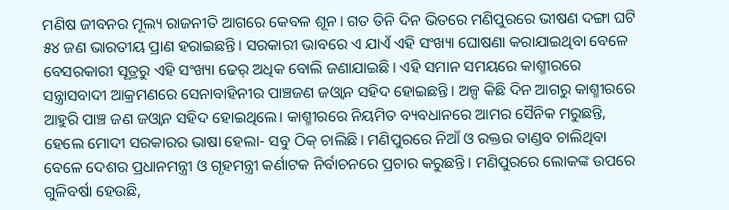ମଣିଷ ଜୀବନର ମୂଲ୍ୟ ରାଜନୀତି ଆଗରେ କେବଳ ଶୂନ। ଗତ ତିନି ଦିନ ଭିତରେ ମଣିପୁରରେ ଭୀଷଣ ଦଙ୍ଗା ଘଟି ୫୪ ଜଣ ଭାରତୀୟ ପ୍ରାଣ ହରାଇଛନ୍ତି। ସରକାରୀ ଭାବରେ ଏ ଯାଏଁ ଏହି ସଂଖ୍ୟା ଘୋଷଣା କରାଯାଇଥିବା ବେଳେ ବେସରକାରୀ ସୂତ୍ରରୁ ଏହି ସଂଖ୍ୟା ଢେର୍ ଅଧିକ ବୋଲି ଜଣାଯାଇଛି। ଏହି ସମାନ ସମୟରେ କାଶ୍ମୀରରେ ସନ୍ତ୍ରାସବାଦୀ ଆକ୍ରମଣରେ ସେନାବାହିନୀର ପାଞ୍ଚଜଣ ଜଓ୍ବାନ ସହିଦ ହୋଇଛନ୍ତି। ଅଳ୍ପ କିଛି ଦିନ ଆଗରୁ କାଶ୍ମୀରରେ ଆହୁରି ପାଞ୍ଚ ଜଣ ଜଓ୍ବାନ ସହିଦ ହୋଇଥିଲେ। କାଶ୍ମୀରରେ ନିୟମିତ ବ୍ୟବଧାନରେ ଆମର ସୈନିକ ମରୁଛନ୍ତି, ହେଲେ ମୋଦୀ ସରକାରର ଭାଷା ହେଲା- ସବୁ ଠିକ୍ ଚାଲିଛି। ମଣିପୁରରେ ନିଆଁ ଓ ରକ୍ତର ତାଣ୍ଡବ ଚାଲିଥିବା ବେଳେ ଦେଶର ପ୍ରଧାନମନ୍ତ୍ରୀ ଓ ଗୃହମନ୍ତ୍ରୀ କର୍ଣାଟକ ନିର୍ବାଚନରେ ପ୍ରଚାର କରୁଛନ୍ତି। ମଣିପୁରରେ ଲୋକଙ୍କ ଉପରେ ଗୁଳିବର୍ଷା ହେଉଛି,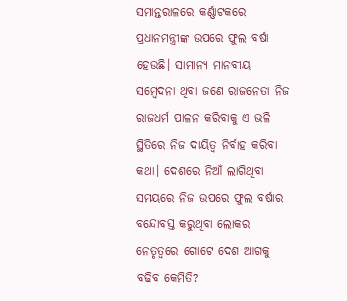ସମାନ୍ତରାଳରେ କର୍ଣ୍ଣାଟକରେ ପ୍ରଧାନମନ୍ତ୍ରୀଙ୍କ ଉପରେ ଫୁଲ ବର୍ଷା ହେଉଛି। ସାମାନ୍ୟ ମାନବୀୟ ସମ୍ବେଦନା ଥିବା ଜଣେ ରାଜନେତା ନିଜ ରାଜଧର୍ମ ପାଳନ କରିବାକୁ ଏ ଭଳି ସ୍ଥିତିରେ ନିଜ ଦାୟିତ୍ୱ ନିର୍ବାହ କରିବା କଥା। ଦେଶରେ ନିଆଁ ଲାଗିଥିବା ସମୟରେ ନିଜ ଉପରେ ଫୁଲ ବର୍ଷାର ବନ୍ଦୋବସ୍ତ କରୁଥିବା ଲୋକର ନେତୃତ୍ବରେ ଗୋଟେ ଦେଶ ଆଗକୁ ବଢିବ କେମିତି?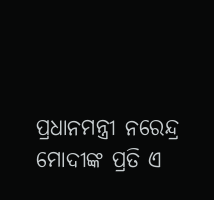ପ୍ରଧାନମନ୍ତ୍ରୀ ନରେନ୍ଦ୍ର ମୋଦୀଙ୍କ ପ୍ରତି ଏ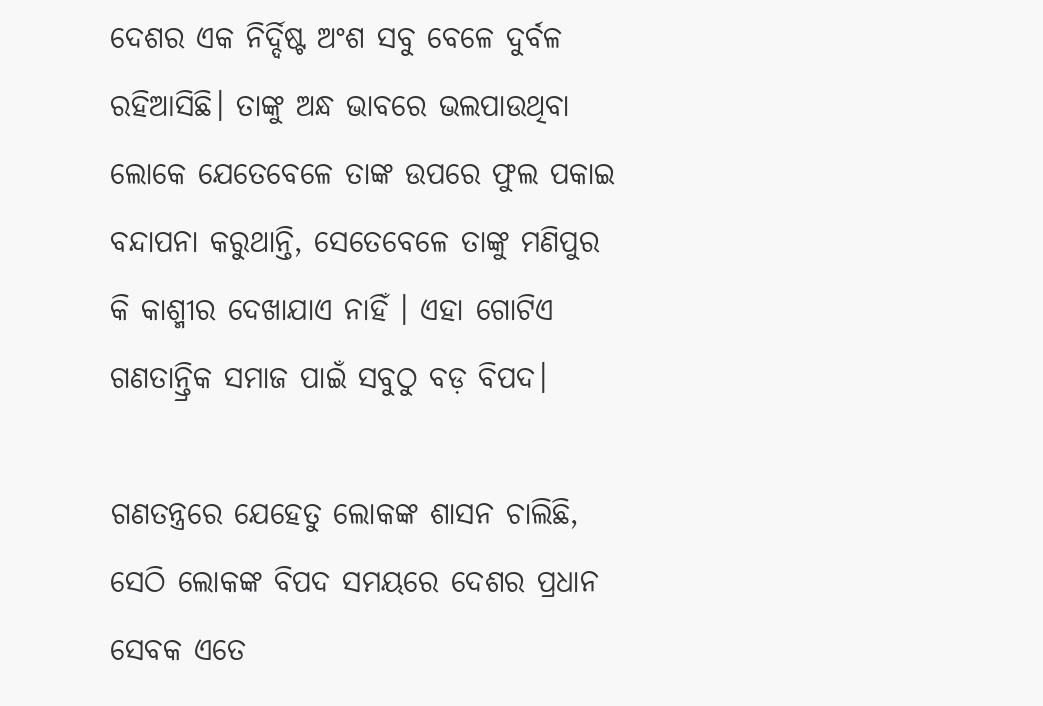ଦେଶର ଏକ ନିର୍ଦ୍ଦିଷ୍ଟ ଅଂଶ ସବୁ ବେଳେ ଦୁର୍ବଳ ରହିଆସିଛି। ତାଙ୍କୁ ଅନ୍ଧ ଭାବରେ ଭଲପାଉଥିବା ଲୋକେ ଯେତେବେଳେ ତାଙ୍କ ଉପରେ ଫୁଲ ପକାଇ ବନ୍ଦାପନା କରୁଥାନ୍ତି, ସେତେବେଳେ ତାଙ୍କୁ ମଣିପୁର କି କାଶ୍ମୀର ଦେଖାଯାଏ ନାହିଁ । ଏହା ଗୋଟିଏ ଗଣତାନ୍ତ୍ରିକ ସମାଜ ପାଇଁ ସବୁଠୁ ବଡ଼ ବିପଦ।

ଗଣତନ୍ତ୍ରରେ ଯେହେତୁ ଲୋକଙ୍କ ଶାସନ ଚାଲିଛି, ସେଠି ଲୋକଙ୍କ ବିପଦ ସମୟରେ ଦେଶର ପ୍ରଧାନ ସେବକ ଏତେ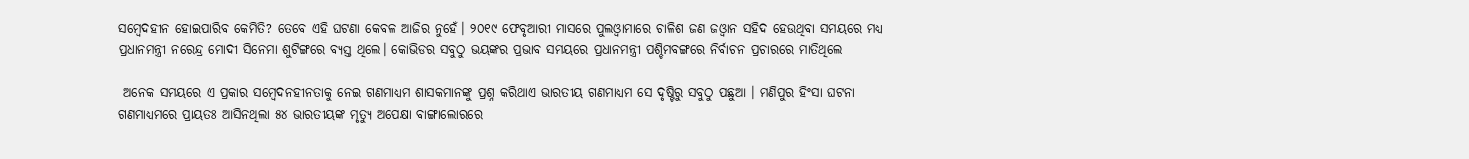ସମ୍ବେଦହୀନ ହୋଇପାରିବ କେମିତି? ତେବେ ଏହି ଘଟଣା କେବଳ ଆଜିର ନୁହେଁ। ୨୦୧୯ ଫେବୃଆରୀ ମାସରେ ପୁଲଓ୍ବାମାରେ ଚାଳିଶ ଜଣ ଜଓ୍ବାନ ସହିଦ ହେଉଥିବା ସମୟରେ ମଧ୍ୟ ପ୍ରଧାନମନ୍ତ୍ରୀ ନରେନ୍ଦ୍ର ମୋଦୀ ସିନେମା ଶୁଟିଙ୍ଗରେ ବ୍ୟସ୍ତ ଥିଲେ। କୋଭିଡର ସବୁଠୁ ଭୟଙ୍କର ପ୍ରଭାବ ସମୟରେ ପ୍ରଧାନମନ୍ତ୍ରୀ ପଶ୍ଚିମବଙ୍ଗରେ ନିର୍ବାଚନ ପ୍ରଚାରରେ ମାତିଥିଲେ

 ଅନେକ ସମୟରେ ଏ ପ୍ରକାର ସମ୍ବେଦନହୀନତାକୁ ନେଇ ଗଣମାଧ୍ୟମ ଶାସକମାନଙ୍କୁ ପ୍ରଶ୍ନ କରିଥାଏ ଭାରତୀୟ ଗଣମାଧ୍ୟମ ସେ ଦୃଷ୍ଟିରୁ ସବୁଠୁ ପଛୁଆ । ମଣିପୁର ହିଂସା ଘଟନା ଗଣମାଧ୍ୟମରେ ପ୍ରାୟତଃ ଆସିନଥିଲା ୫୪ ଭାରତୀୟଙ୍କ ମୃତ୍ୟୁ ଅପେକ୍ଷା ବାଙ୍ଗାଲୋରରେ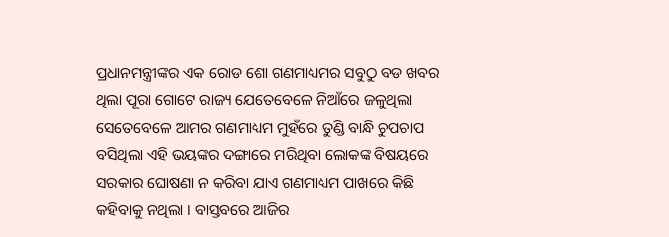ପ୍ରଧାନମନ୍ତ୍ରୀଙ୍କର ଏକ ରୋଡ ଶୋ ଗଣମାଧ୍ୟମର ସବୁଠୁ ବଡ ଖବର ଥିଲା ପୂରା ଗୋଟେ ରାଜ୍ୟ ଯେତେବେଳେ ନିଆଁରେ ଜଳୁଥିଲା ସେତେବେଳେ ଆମର ଗଣମାଧ୍ୟମ ମୁହଁରେ ତୁଣ୍ଡି ବାନ୍ଧି ଚୁପଚାପ ବସିଥିଲା ଏହି ଭୟଙ୍କର ଦଙ୍ଗାରେ ମରିଥିବା ଲୋକଙ୍କ ବିଷୟରେ ସରକାର ଘୋଷଣା ନ କରିବା ଯାଏ ଗଣମାଧ୍ୟମ ପାଖରେ କିଛି କହିବାକୁ ନଥିଲା । ବାସ୍ତବରେ ଆଜିର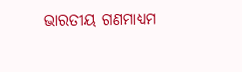ଭାରତୀୟ ଗଣମାଧ୍ୟମ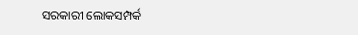ସରକାରୀ ଲୋକସମ୍ପର୍କ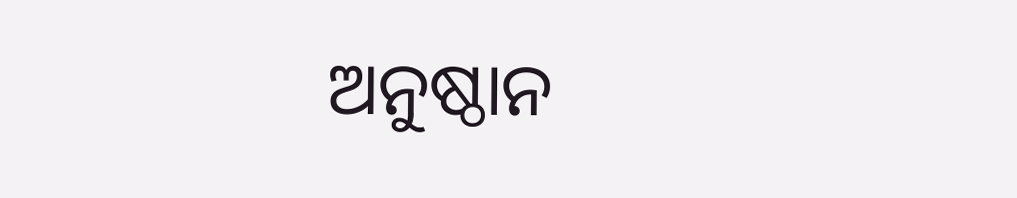ଅନୁଷ୍ଠାନ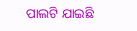ପାଲଟି ଯାଇଛି